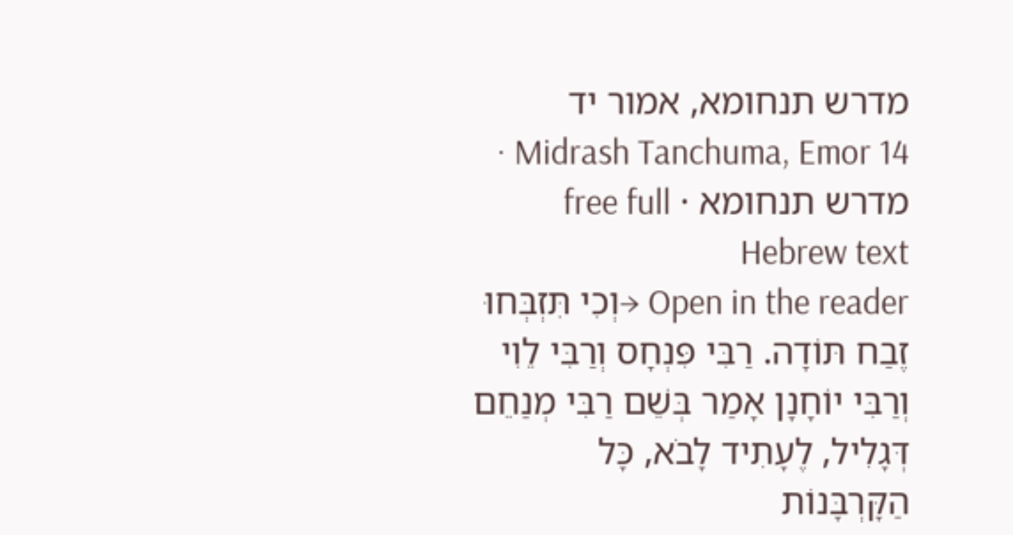מדרש תנחומא, אמור יד
Midrash Tanchuma, Emor 14 · מדרש תנחומא · free full Hebrew text
Open in the reader →וְכִי תִּזְבְּחוּ זֶבַח תּוֹדָה. רַבִּי פִּנְחָס וְרַבִּי לֵוִי וְרַבִּי יוֹחָנָן אָמַר בְּשֵׁם רַבִּי מְנַחֵם דְּגָלִיל, לֶעָתִיד לָבֹא, כָּל הַקָּרְבָּנוֹת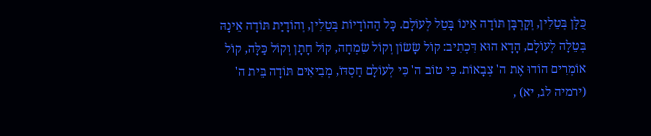כֻּלָּן בְּטֵלִין, וְקָרְבָּן תּוֹדָה אֵינוֹ בָּטֵל לְעוֹלָם. כָּל הַהוֹדָיוֹת בְּטֵלִין, וְהוֹדָיַת תּוֹדָה אֵינָהּ בְּטֵלָה לְעוֹלָם, הָדָא הוּא דִּכְתִיב: קוֹל שָׂשׂוֹן וְקוֹל שִׂמְחָה, קוֹל חָתָן וְקוֹל כַּלָּה, קוֹל אוֹמְרִים הוֹדוּ אֶת ה' צְבָאוֹת. כִּי טוֹב ה' כִּי לְעוֹלָם חַסְדּוֹ, מְבִיאִים תּוֹדָה בֵּית ה' (ירמיה לג, יא) ,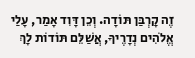זֶה קָרְבַּן תּוֹדָה. וְכֵן דָּוִד אָמַר, עָלַי אֱלֹהִים נְדָרֶיךָ, אֲשַׁלֵּם תּוֹדוֹת לָךְ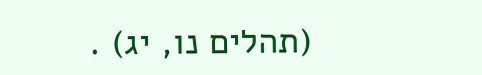(תהלים נו, יג) .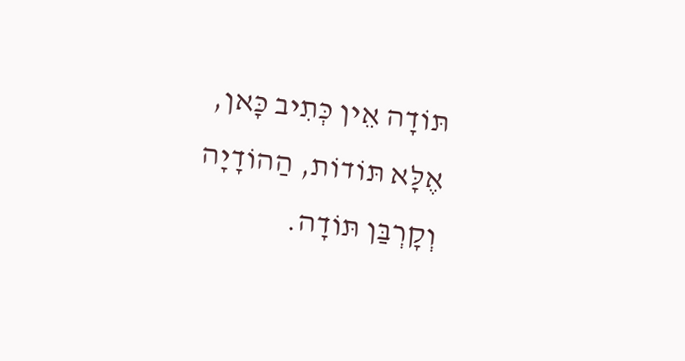תּוֹדָה אֵין כְּתִיב כָּאן, אֶלָּא תּוֹדוֹת, הַהוֹדָיָה וְקָרְבַּן תּוֹדָה.